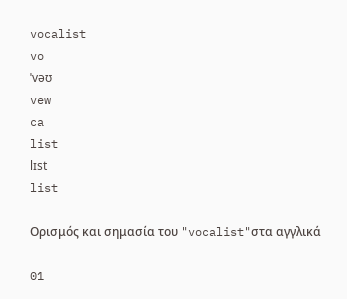vocalist
vo
ˈvəʊ
vew
ca
list
lɪst
list

Ορισμός και σημασία του "vocalist"στα αγγλικά

01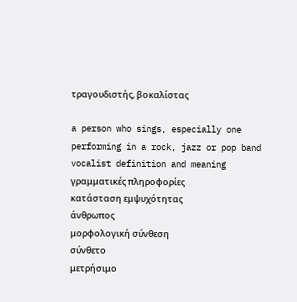τραγουδιστής, βοκαλίστας

a person who sings, especially one performing in a rock, jazz or pop band
vocalist definition and meaning
γραμματικές πληροφορίες
κατάσταση εμψυχότητας
άνθρωπος
μορφολογική σύνθεση
σύνθετο
μετρήσιμο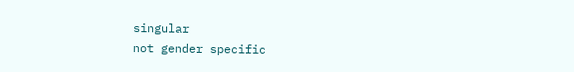singular
not gender specific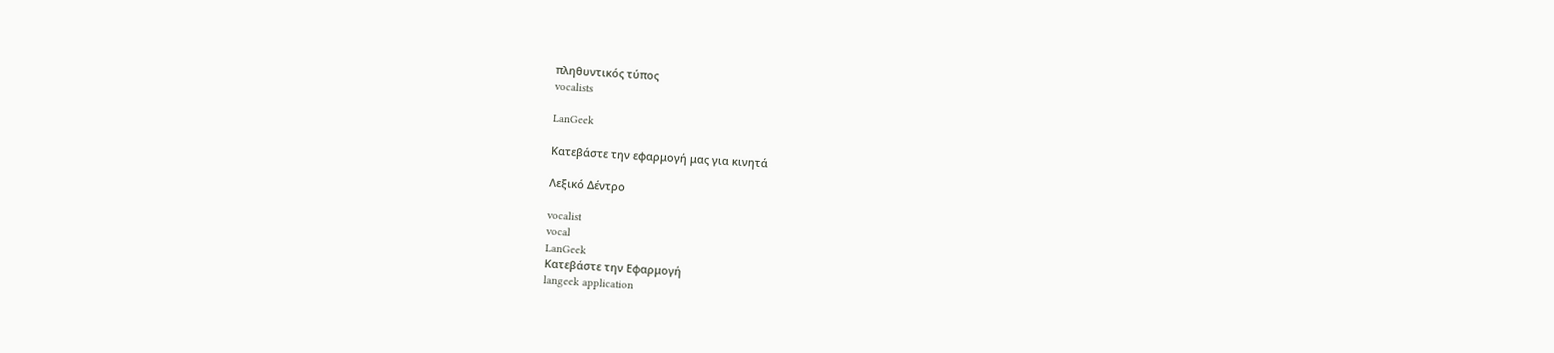πληθυντικός τύπος
vocalists

LanGeek

Κατεβάστε την εφαρμογή μας για κινητά

Λεξικό Δέντρο

vocalist
vocal
LanGeek
Κατεβάστε την Εφαρμογή
langeek application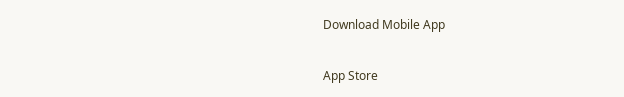Download Mobile App

App Store